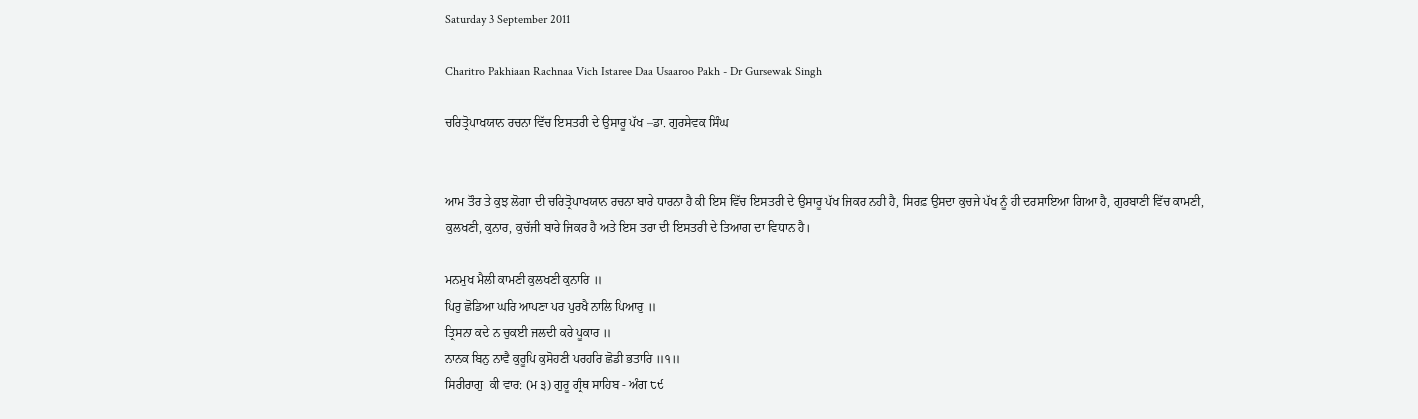Saturday 3 September 2011

Charitro Pakhiaan Rachnaa Vich Istaree Daa Usaaroo Pakh - Dr Gursewak Singh

ਚਰਿਤ੍ਰੋਪਾਖਯਾਨ ਰਚਨਾ ਵਿੱਚ ਇਸਤਰੀ ਦੇ ਉਸਾਰੂ ਪੱਖ –ਡਾ. ਗੁਰਸੇਵਕ ਸਿੰਘ


ਆਮ ਤੌਰ ਤੇ ਕੁਝ ਲੋਗਾ ਦੀ ਚਰਿਤ੍ਰੋਪਾਖਯਾਨ ਰਚਨਾ ਬਾਰੇ ਧਾਰਨਾ ਹੈ ਕੀ ਇਸ ਵਿੱਚ ਇਸਤਰੀ ਦੇ ਉਸਾਰੂ ਪੱਖ ਜਿਕਰ ਨਹੀ ਹੈ, ਸਿਰਫ਼ ਉਸਦਾ ਕੁਚਜੇ ਪੱਖ ਨੂੰ ਹੀ ਦਰਸਾਇਆ ਗਿਆ ਹੈ, ਗੁਰਬਾਣੀ ਵਿੱਚ ਕਾਮਣੀ, ਕੁਲਖਣੀ, ਕੁਨਾਰ, ਕੁਚੱਜੀ ਬਾਰੇ ਜਿਕਰ ਹੈ ਅਤੇ ਇਸ ਤਰਾ ਦੀ ਇਸਤਰੀ ਦੇ ਤਿਆਗ ਦਾ ਵਿਧਾਨ ਹੈ।

ਮਨਮੁਖ ਮੈਲੀ ਕਾਮਣੀ ਕੁਲਖਣੀ ਕੁਨਾਰਿ ॥
ਪਿਰੁ ਛੋਡਿਆ ਘਰਿ ਆਪਣਾ ਪਰ ਪੁਰਖੈ ਨਾਲਿ ਪਿਆਰੁ ॥
ਤ੍ਰਿਸਨਾ ਕਦੇ ਨ ਚੁਕਈ ਜਲਦੀ ਕਰੇ ਪੂਕਾਰ ॥
ਨਾਨਕ ਬਿਨੁ ਨਾਵੈ ਕੁਰੂਪਿ ਕੁਸੋਹਣੀ ਪਰਹਰਿ ਛੋਡੀ ਭਤਾਰਿ ॥੧॥
ਸਿਰੀਰਾਗੁ  ਕੀ ਵਾਰ: (ਮ ੩) ਗੁਰੂ ਗ੍ਰੰਥ ਸਾਹਿਬ - ਅੰਗ ੮੯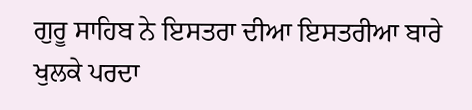ਗੁਰੂ ਸਾਹਿਬ ਨੇ ਇਸਤਰਾ ਦੀਆ ਇਸਤਰੀਆ ਬਾਰੇ ਖੁਲਕੇ ਪਰਦਾ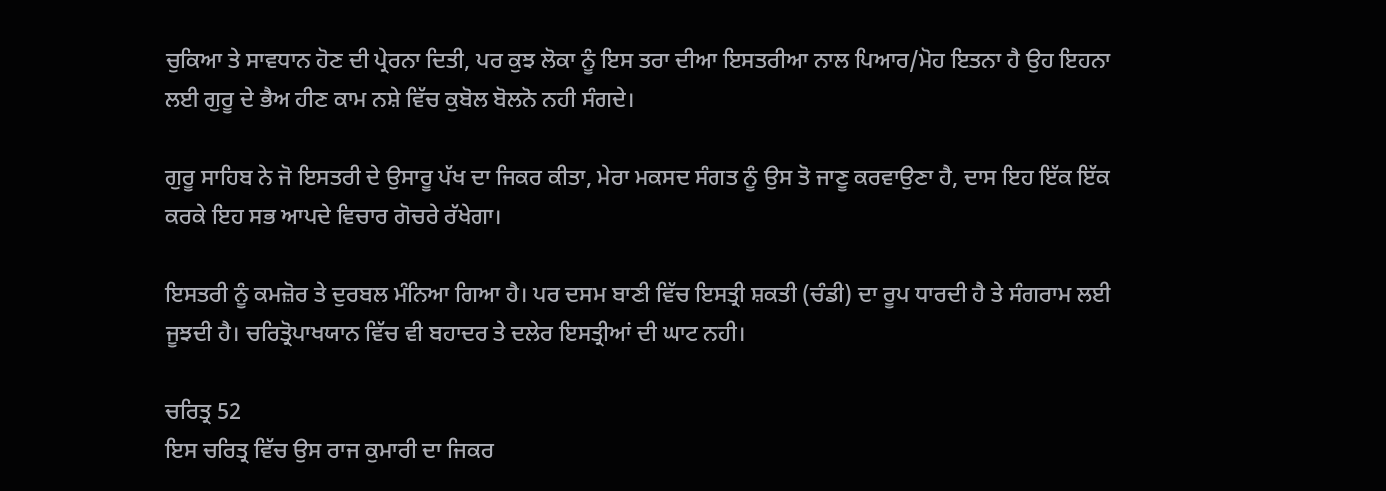ਚੁਕਿਆ ਤੇ ਸਾਵਧਾਨ ਹੋਣ ਦੀ ਪ੍ਰੇਰਨਾ ਦਿਤੀ, ਪਰ ਕੁਝ ਲੋਕਾ ਨੂੰ ਇਸ ਤਰਾ ਦੀਆ ਇਸਤਰੀਆ ਨਾਲ ਪਿਆਰ/ਮੋਹ ਇਤਨਾ ਹੈ ਉਹ ਇਹਨਾ ਲਈ ਗੁਰੂ ਦੇ ਭੈਅ ਹੀਣ ਕਾਮ ਨਸ਼ੇ ਵਿੱਚ ਕੁਬੋਲ ਬੋਲਨੋ ਨਹੀ ਸੰਗਦੇ।

ਗੁਰੂ ਸਾਹਿਬ ਨੇ ਜੋ ਇਸਤਰੀ ਦੇ ਉਸਾਰੂ ਪੱਖ ਦਾ ਜਿਕਰ ਕੀਤਾ, ਮੇਰਾ ਮਕਸਦ ਸੰਗਤ ਨੂੰ ਉਸ ਤੋ ਜਾਣੂ ਕਰਵਾਉਣਾ ਹੈ, ਦਾਸ ਇਹ ਇੱਕ ਇੱਕ ਕਰਕੇ ਇਹ ਸਭ ਆਪਦੇ ਵਿਚਾਰ ਗੋਚਰੇ ਰੱਖੇਗਾ।

ਇਸਤਰੀ ਨੂੰ ਕਮਜ਼ੋਰ ਤੇ ਦੁਰਬਲ ਮੰਨਿਆ ਗਿਆ ਹੈ। ਪਰ ਦਸਮ ਬਾਣੀ ਵਿੱਚ ਇਸਤ੍ਰੀ ਸ਼ਕਤੀ (ਚੰਡੀ) ਦਾ ਰੂਪ ਧਾਰਦੀ ਹੈ ਤੇ ਸੰਗਰਾਮ ਲਈ ਜੂਝਦੀ ਹੈ। ਚਰਿਤ੍ਰੋਪਾਖਯਾਨ ਵਿੱਚ ਵੀ ਬਹਾਦਰ ਤੇ ਦਲੇਰ ਇਸਤ੍ਰੀਆਂ ਦੀ ਘਾਟ ਨਹੀ।

ਚਰਿਤ੍ਰ 52
ਇਸ ਚਰਿਤ੍ਰ ਵਿੱਚ ਉਸ ਰਾਜ ਕੁਮਾਰੀ ਦਾ ਜਿਕਰ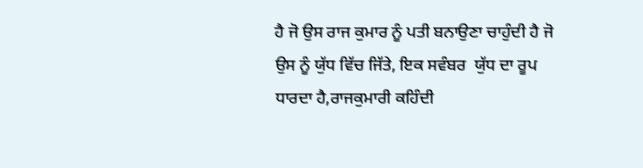ਹੈ ਜੋ ਉਸ ਰਾਜ ਕੁਮਾਰ ਨੂੰ ਪਤੀ ਬਨਾਉਣਾ ਚਾਹੁੰਦੀ ਹੈ ਜੋ ਉਸ ਨੂੰ ਯੁੱਧ ਵਿੱਚ ਜਿੱਤੇ, ਇਕ ਸਵੰਬਰ  ਯੁੱਧ ਦਾ ਰੂਪ ਧਾਰਦਾ ਹੈ,ਰਾਜਕੁਮਾਰੀ ਕਹਿੰਦੀ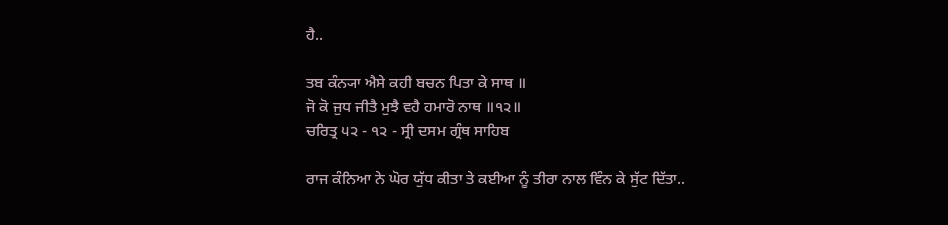ਹੈ..

ਤਬ ਕੰਨ੍ਯਾ ਐਸੇ ਕਹੀ ਬਚਨ ਪਿਤਾ ਕੇ ਸਾਥ ॥
ਜੋ ਕੋ ਜੁਧ ਜੀਤੈ ਮੁਝੈ ਵਹੈ ਹਮਾਰੋ ਨਾਥ ॥੧੨॥
ਚਰਿਤ੍ਰ ੫੨ - ੧੨ - ਸ੍ਰੀ ਦਸਮ ਗ੍ਰੰਥ ਸਾਹਿਬ

ਰਾਜ ਕੰਨਿਆ ਨੇ ਘੋਰ ਯੁੱਧ ਕੀਤਾ ਤੇ ਕਈਆ ਨੂੰ ਤੀਰਾ ਨਾਲ ਵਿੰਨ ਕੇ ਸੁੱਟ ਦਿੱਤਾ..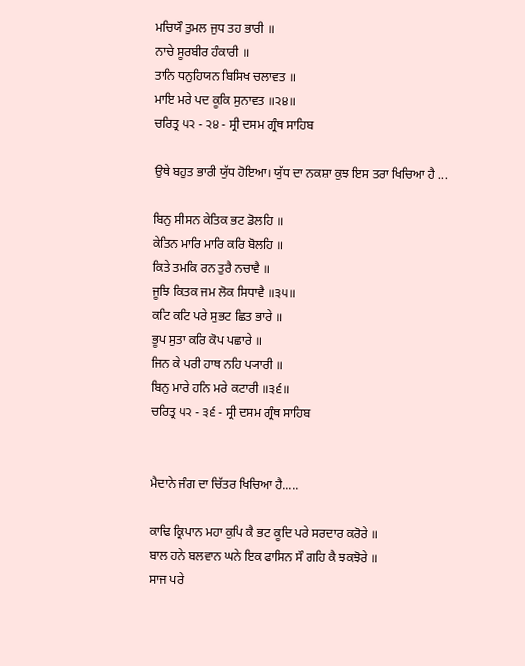ਮਚਿਯੌ ਤੁਮਲ ਜੁਧ ਤਹ ਭਾਰੀ ॥
ਨਾਚੇ ਸੂਰਬੀਰ ਹੰਕਾਰੀ ॥
ਤਾਨਿ ਧਨੁਹਿਯਨ ਬਿਸਿਖ ਚਲਾਵਤ ॥
ਮਾਇ ਮਰੇ ਪਦ ਕੂਕਿ ਸੁਨਾਵਤ ॥੨੪॥
ਚਰਿਤ੍ਰ ੫੨ - ੨੪ - ਸ੍ਰੀ ਦਸਮ ਗ੍ਰੰਥ ਸਾਹਿਬ

ਉਥੇ ਬਹੁਤ ਭਾਰੀ ਯੁੱਧ ਹੋਇਆ। ਯੁੱਧ ਦਾ ਨਕਸ਼ਾ ਕੁਝ ਇਸ ਤਰਾ ਖਿਚਿਆ ਹੈ ...

ਬਿਨੁ ਸੀਸਨ ਕੇਤਿਕ ਭਟ ਡੋਲਹਿ ॥
ਕੇਤਿਨ ਮਾਰਿ ਮਾਰਿ ਕਰਿ ਬੋਲਹਿ ॥
ਕਿਤੇ ਤਮਕਿ ਰਨ ਤੁਰੈ ਨਚਾਵੈ ॥
ਜੂਝਿ ਕਿਤਕ ਜਮ ਲੋਕ ਸਿਧਾਵੈ ॥੩੫॥
ਕਟਿ ਕਟਿ ਪਰੇ ਸੁਭਟ ਛਿਤ ਭਾਰੇ ॥
ਭੂਪ ਸੁਤਾ ਕਰਿ ਕੋਪ ਪਛਾਰੇ ॥
ਜਿਨ ਕੇ ਪਰੀ ਹਾਥ ਨਹਿ ਪ੍ਯਾਰੀ ॥
ਬਿਨੁ ਮਾਰੇ ਹਨਿ ਮਰੇ ਕਟਾਰੀ ॥੩੬॥
ਚਰਿਤ੍ਰ ੫੨ - ੩੬ - ਸ੍ਰੀ ਦਸਮ ਗ੍ਰੰਥ ਸਾਹਿਬ


ਮੈਦਾਨੇ ਜੰਗ ਦਾ ਚਿੱਤਰ ਖਿਚਿਆ ਹੈ.....

ਕਾਢਿ ਕ੍ਰਿਪਾਨ ਮਹਾ ਕੁਪਿ ਕੈ ਭਟ ਕੂਦਿ ਪਰੇ ਸਰਦਾਰ ਕਰੋਰੇ ॥
ਬਾਲ ਹਨੇ ਬਲਵਾਨ ਘਨੇ ਇਕ ਫਾਸਿਨ ਸੌ ਗਹਿ ਕੈ ਝਕਝੋਰੇ ॥
ਸਾਜ ਪਰੇ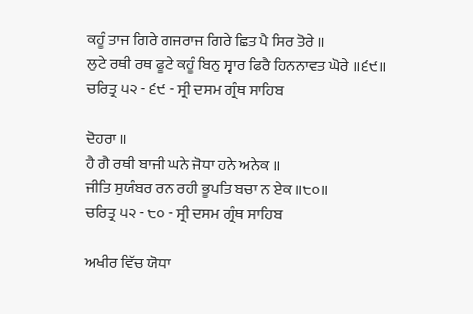ਕਹੂੰ ਤਾਜ ਗਿਰੇ ਗਜਰਾਜ ਗਿਰੇ ਛਿਤ ਪੈ ਸਿਰ ਤੋਰੇ ॥
ਲੁਟੇ ਰਥੀ ਰਥ ਫੂਟੇ ਕਹੂੰ ਬਿਨੁ ਸ੍ਵਾਰ ਫਿਰੈ ਹਿਨਨਾਵਤ ਘੋਰੇ ॥੬੯॥
ਚਰਿਤ੍ਰ ੫੨ - ੬੯ - ਸ੍ਰੀ ਦਸਮ ਗ੍ਰੰਥ ਸਾਹਿਬ

ਦੋਹਰਾ ॥
ਹੈ ਗੈ ਰਥੀ ਬਾਜੀ ਘਨੇ ਜੋਧਾ ਹਨੇ ਅਨੇਕ ॥
ਜੀਤਿ ਸੁਯੰਬਰ ਰਨ ਰਹੀ ਭੂਪਤਿ ਬਚਾ ਨ ਏਕ ॥੮੦॥
ਚਰਿਤ੍ਰ ੫੨ - ੮੦ - ਸ੍ਰੀ ਦਸਮ ਗ੍ਰੰਥ ਸਾਹਿਬ

ਅਖੀਰ ਵਿੱਚ ਯੋਧਾ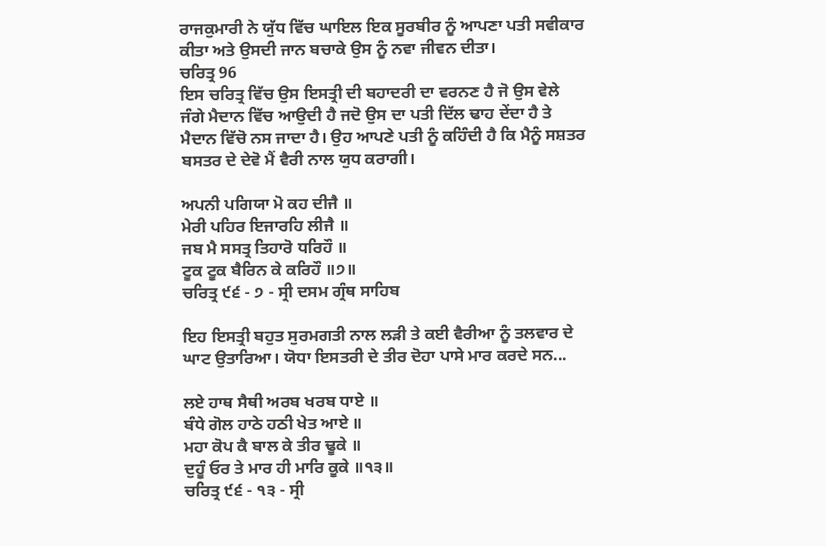ਰਾਜਕੁਮਾਰੀ ਨੇ ਯੁੱਧ ਵਿੱਚ ਘਾਇਲ ਇਕ ਸੂਰਬੀਰ ਨੂੰ ਆਪਣਾ ਪਤੀ ਸਵੀਕਾਰ ਕੀਤਾ ਅਤੇ ਉਸਦੀ ਜਾਨ ਬਚਾਕੇ ਉਸ ਨੂੰ ਨਵਾ ਜੀਵਨ ਦੀਤਾ।
ਚਰਿਤ੍ਰ 96
ਇਸ ਚਰਿਤ੍ਰ ਵਿੱਚ ਉਸ ਇਸਤ੍ਰੀ ਦੀ ਬਹਾਦਰੀ ਦਾ ਵਰਨਣ ਹੈ ਜੋ ਉਸ ਵੇਲੇ ਜੰਗੇ ਮੈਦਾਨ ਵਿੱਚ ਆਉਦੀ ਹੈ ਜਦੋ ਉਸ ਦਾ ਪਤੀ ਦਿੱਲ ਢਾਹ ਦੇਂਦਾ ਹੈ ਤੇ ਮੈਦਾਨ ਵਿੱਚੋ ਨਸ ਜਾਦਾ ਹੈ। ਉਹ ਆਪਣੇ ਪਤੀ ਨੂੰ ਕਹਿੰਦੀ ਹੈ ਕਿ ਮੈਨੂੰ ਸਸ਼ਤਰ ਬਸਤਰ ਦੇ ਦੇਵੋ ਮੈਂ ਵੈਰੀ ਨਾਲ ਯੁਧ ਕਰਾਗੀ।

ਅਪਨੀ ਪਗਿਯਾ ਮੋ ਕਹ ਦੀਜੈ ॥
ਮੇਰੀ ਪਹਿਰ ਇਜਾਰਹਿ ਲੀਜੈ ॥
ਜਬ ਮੈ ਸਸਤ੍ਰ ਤਿਹਾਰੋ ਧਰਿਹੌ ॥
ਟੂਕ ਟੂਕ ਬੈਰਿਨ ਕੇ ਕਰਿਹੌ ॥੭॥
ਚਰਿਤ੍ਰ ੯੬ - ੭ - ਸ੍ਰੀ ਦਸਮ ਗ੍ਰੰਥ ਸਾਹਿਬ

ਇਹ ਇਸਤ੍ਰੀ ਬਹੁਤ ਸੁਰਮਗਤੀ ਨਾਲ ਲੜੀ ਤੇ ਕਈ ਵੈਰੀਆ ਨੂੰ ਤਲਵਾਰ ਦੇ ਘਾਟ ਉਤਾਰਿਆ। ਯੋਧਾ ਇਸਤਰੀ ਦੇ ਤੀਰ ਦੋਹਾ ਪਾਸੇ ਮਾਰ ਕਰਦੇ ਸਨ...

ਲਏ ਹਾਥ ਸੈਥੀ ਅਰਬ ਖਰਬ ਧਾਏ ॥
ਬੰਧੇ ਗੋਲ ਹਾਠੇ ਹਠੀ ਖੇਤ ਆਏ ॥
ਮਹਾ ਕੋਪ ਕੈ ਬਾਲ ਕੇ ਤੀਰ ਢੂਕੇ ॥
ਦੁਹੂੰ ਓਰ ਤੇ ਮਾਰ ਹੀ ਮਾਰਿ ਕੂਕੇ ॥੧੩॥
ਚਰਿਤ੍ਰ ੯੬ - ੧੩ - ਸ੍ਰੀ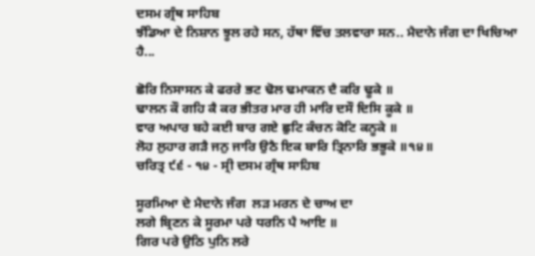ਦਸਮ ਗ੍ਰੰਥ ਸਾਹਿਬ
ਝੰਡਿਆ ਦੇ ਨਿਸ਼ਾਨ ਝੂਲ ਰਹੇ ਸਨ, ਹੱਥਾ ਵਿੱਚ ਤਲਵਾਰਾ ਸਨ.. ਮੈਦਾਨੇ ਜੰਗ ਦਾ ਖਿਚਿਆ ਹੈ...

ਛੋਰਿ ਨਿਸਾਸਨ ਕੇ ਫਰਰੇ ਭਟ ਢੋਲ ਢਮਾਕਨ ਦੈ ਕਰਿ ਢੂਕੇ ॥
ਢਾਲਨ ਕੌ ਗਹਿ ਕੈ ਕਰ ਭੀਤਰ ਮਾਰ ਹੀ ਮਾਰਿ ਦਸੌ ਦਿਸਿ ਕੂਕੇ ॥
ਵਾਰ ਅਪਾਰ ਬਹੇ ਕਈ ਬਾਰ ਗਏ ਛੁਟਿ ਕੰਚਨ ਕੋਟਿ ਕਨੂਕੇ ॥
ਲੋਹ ਲੁਹਾਰ ਗੜੈ ਜਨੁ ਜਾਰਿ ਉਠੈ ਇਕ ਬਾਰਿ ਤ੍ਰਿਨਾਰਿ ਭਭੂਕੇ ॥੧੪॥
ਚਰਿਤ੍ਰ ੯੬ - ੧੪ - ਸ੍ਰੀ ਦਸਮ ਗ੍ਰੰਥ ਸਾਹਿਬ

ਸੂਰਮਿਆ ਦੇ ਮੈਦਾਨੇ ਜੰਗ  ਲੜ ਮਰਨ ਦੇ ਚਾਅ ਦਾ
ਲਗੇ ਬ੍ਰਿਣਨ ਕੇ ਸੂਰਮਾ ਪਰੇ ਧਰਨਿ ਪੈ ਆਇ ॥
ਗਿਰ ਪਰੇ ਉਠਿ ਪੁਨਿ ਲਰੇ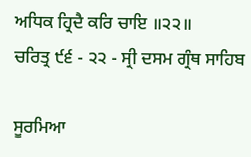ਅਧਿਕ ਹ੍ਰਿਦੈ ਕਰਿ ਚਾਇ ॥੨੨॥
ਚਰਿਤ੍ਰ ੯੬ - ੨੨ - ਸ੍ਰੀ ਦਸਮ ਗ੍ਰੰਥ ਸਾਹਿਬ

ਸੂਰਮਿਆ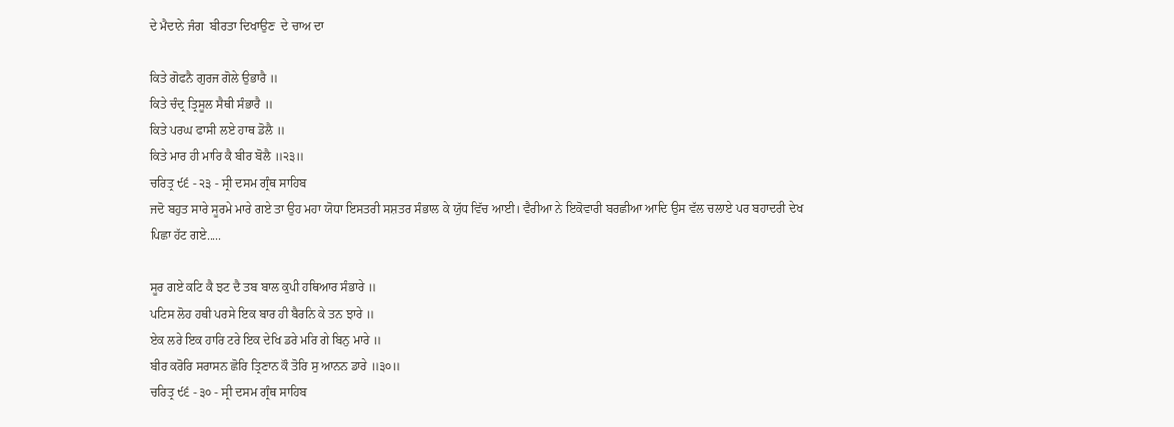ਦੇ ਮੈਦਾਨੇ ਜੰਗ  ਬੀਰਤਾ ਦਿਖਾਉਣ  ਦੇ ਚਾਅ ਦਾ

ਕਿਤੇ ਗੋਫਨੈ ਗੁਰਜ ਗੋਲੇ ਉਭਾਰੈ ॥
ਕਿਤੇ ਚੰਦ੍ਰ ਤ੍ਰਿਸੂਲ ਸੈਥੀ ਸੰਭਾਰੈ ॥
ਕਿਤੇ ਪਰਘ ਫਾਸੀ ਲਏ ਹਾਥ ਡੋਲੈ ॥
ਕਿਤੇ ਮਾਰ ਹੀ ਮਾਰਿ ਕੈ ਬੀਰ ਬੋਲੈ ॥੨੩॥
ਚਰਿਤ੍ਰ ੯੬ - ੨੩ - ਸ੍ਰੀ ਦਸਮ ਗ੍ਰੰਥ ਸਾਹਿਬ
ਜਦੋ ਬਹੁਤ ਸਾਰੇ ਸੂਰਮੇ ਮਾਰੇ ਗਏ ਤਾ ਉਹ ਮਹਾ ਯੋਧਾ ਇਸਤਰੀ ਸਸ਼ਤਰ ਸੰਭਾਲ ਕੇ ਯੁੱਧ ਵਿੱਚ ਆਈ। ਵੈਰੀਆ ਨੇ ਇਕੋਵਾਰੀ ਬਰਛੀਆ ਆਦਿ ਉਸ ਵੱਲ ਚਲਾਏ ਪਰ ਬਹਾਦਰੀ ਦੇਖ ਪਿਛਾ ਹੱਟ ਗਏ.....

ਸੂਰ ਗਏ ਕਟਿ ਕੈ ਝਟ ਦੈ ਤਬ ਬਾਲ ਕੁਪੀ ਹਥਿਆਰ ਸੰਭਾਰੇ ॥
ਪਟਿਸ ਲੋਹ ਹਥੀ ਪਰਸੇ ਇਕ ਬਾਰ ਹੀ ਬੈਰਨਿ ਕੇ ਤਨ ਝਾਰੇ ॥
ਏਕ ਲਰੇ ਇਕ ਹਾਰਿ ਟਰੇ ਇਕ ਦੇਖਿ ਡਰੇ ਮਰਿ ਗੇ ਬਿਨੁ ਮਾਰੇ ॥
ਬੀਰ ਕਰੋਰਿ ਸਰਾਸਨ ਛੋਰਿ ਤ੍ਰਿਣਾਨ ਕੌ ਤੋਰਿ ਸੁ ਆਨਨ ਡਾਰੇ ॥੩੦॥
ਚਰਿਤ੍ਰ ੯੬ - ੩੦ - ਸ੍ਰੀ ਦਸਮ ਗ੍ਰੰਥ ਸਾਹਿਬ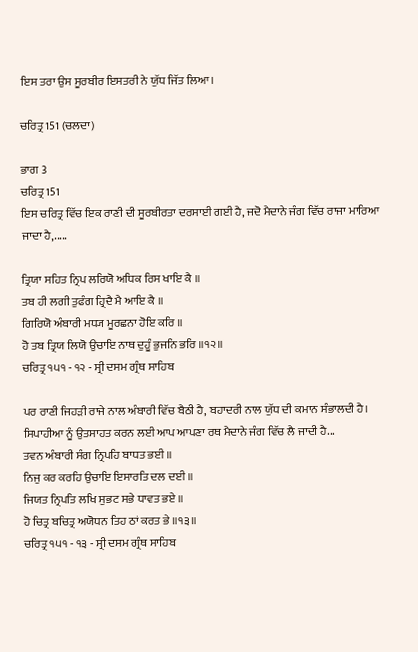ਇਸ ਤਰਾ ਉਸ ਸੂਰਬੀਰ ਇਸਤਰੀ ਨੇ ਯੁੱਧ ਜਿੱਤ ਲਿਆ।

ਚਰਿਤ੍ਰ 151 (ਚਲਦਾ)

ਭਾਗ 3
ਚਰਿਤ੍ਰ 151
ਇਸ ਚਰਿਤ੍ਰ ਵਿੱਚ ਇਕ ਰਾਣੀ ਦੀ ਸੂਰਬੀਰਤਾ ਦਰਸਾਈ ਗਈ ਹੈ, ਜਦੋ ਮੈਦਾਨੇ ਜੰਗ ਵਿੱਚ ਰਾਜਾ ਮਾਰਿਆ ਜਾਦਾ ਹੈ,.....

ਤ੍ਰਿਯਾ ਸਹਿਤ ਨ੍ਰਿਪ ਲਰਿਯੋ ਅਧਿਕ ਰਿਸ ਖਾਇ ਕੈ ॥
ਤਬ ਹੀ ਲਗੀ ਤੁਫੰਗ ਹ੍ਰਿਦੈ ਮੈ ਆਇ ਕੈ ॥
ਗਿਰਿਯੋ ਅੰਬਾਰੀ ਮਧ੍ਯ ਮੂਰਛਨਾ ਹੋਇ ਕਰਿ ॥
ਹੋ ਤਬ ਤ੍ਰਿਯ ਲਿਯੋ ਉਚਾਇ ਨਾਥ ਦੁਹੂੰ ਭੁਜਨਿ ਭਰਿ ॥੧੨॥
ਚਰਿਤ੍ਰ ੧੫੧ - ੧੨ - ਸ੍ਰੀ ਦਸਮ ਗ੍ਰੰਥ ਸਾਹਿਬ

ਪਰ ਰਾਣੀ ਜਿਹੜੀ ਰਾਜੇ ਨਾਲ ਅੰਬਾਰੀ ਵਿੱਚ ਬੈਠੀ ਹੈ, ਬਹਾਦਰੀ ਨਾਲ ਯੁੱਧ ਦੀ ਕਮਾਨ ਸੰਭਾਲਦੀ ਹੈ। ਸਿਪਾਹੀਆ ਨੂੰ ਉਤਸਾਹਤ ਕਰਨ ਲਈ ਆਪ ਆਪਣਾ ਰਥ ਮੈਦਾਨੇ ਜੰਗ ਵਿੱਚ ਲੈ ਜਾਦੀ ਹੈ...
ਤਵਨ ਅੰਬਾਰੀ ਸੰਗ ਨ੍ਰਿਪਹਿ ਬਾਧਤ ਭਈ ॥
ਨਿਜੁ ਕਰ ਕਰਹਿ ਉਚਾਇ ਇਸਾਰਤਿ ਦਲ ਦਈ ॥
ਜਿਯਤ ਨ੍ਰਿਪਤਿ ਲਖਿ ਸੁਭਟ ਸਭੇ ਧਾਵਤ ਭਏ ॥
ਹੋ ਚਿਤ੍ਰ ਬਚਿਤ੍ਰ ਅਯੋਧਨ ਤਿਹ ਠਾਂ ਕਰਤ ਭੇ ॥੧੩॥
ਚਰਿਤ੍ਰ ੧੫੧ - ੧੩ - ਸ੍ਰੀ ਦਸਮ ਗ੍ਰੰਥ ਸਾਹਿਬ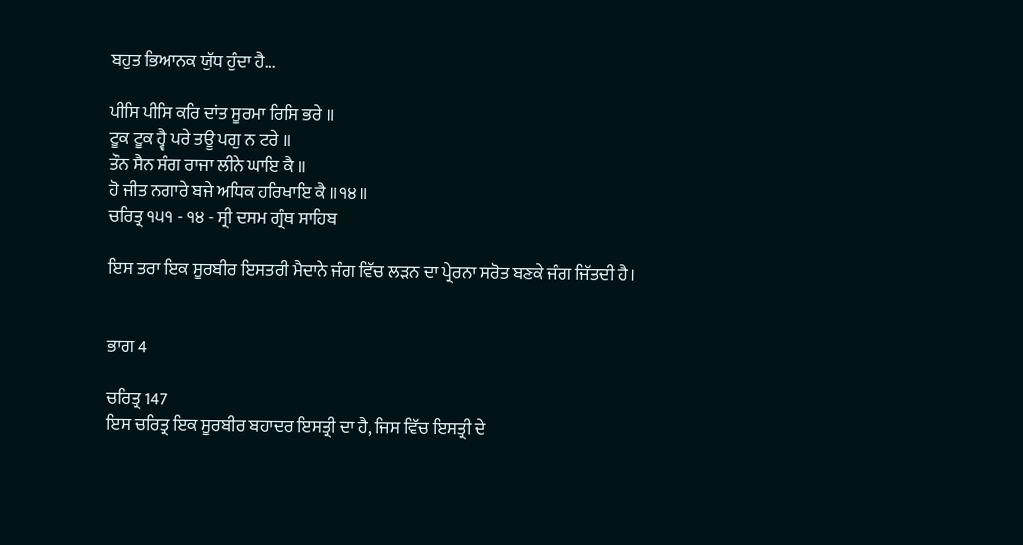ਬਹੁਤ ਭਿਆਨਕ ਯੁੱਧ ਹੁੰਦਾ ਹੈ...

ਪੀਸਿ ਪੀਸਿ ਕਰਿ ਦਾਂਤ ਸੂਰਮਾ ਰਿਸਿ ਭਰੇ ॥
ਟੂਕ ਟੂਕ ਹ੍ਵੈ ਪਰੇ ਤਊ ਪਗੁ ਨ ਟਰੇ ॥
ਤੌਨ ਸੈਨ ਸੰਗ ਰਾਜਾ ਲੀਨੇ ਘਾਇ ਕੈ ॥
ਹੋ ਜੀਤ ਨਗਾਰੇ ਬਜੇ ਅਧਿਕ ਹਰਿਖਾਇ ਕੈ ॥੧੪॥
ਚਰਿਤ੍ਰ ੧੫੧ - ੧੪ - ਸ੍ਰੀ ਦਸਮ ਗ੍ਰੰਥ ਸਾਹਿਬ

ਇਸ ਤਰਾ ਇਕ ਸੂਰਬੀਰ ਇਸਤਰੀ ਮੈਦਾਨੇ ਜੰਗ ਵਿੱਚ ਲੜਨ ਦਾ ਪ੍ਰੇਰਨਾ ਸਰੋਤ ਬਣਕੇ ਜੰਗ ਜਿੱਤਦੀ ਹੈ।


ਭਾਗ 4

ਚਰਿਤ੍ਰ 147
ਇਸ ਚਰਿਤ੍ਰ ਇਕ ਸੂਰਬੀਰ ਬਹਾਦਰ ਇਸਤ੍ਰੀ ਦਾ ਹੈ, ਜਿਸ ਵਿੱਚ ਇਸਤ੍ਰੀ ਦੇ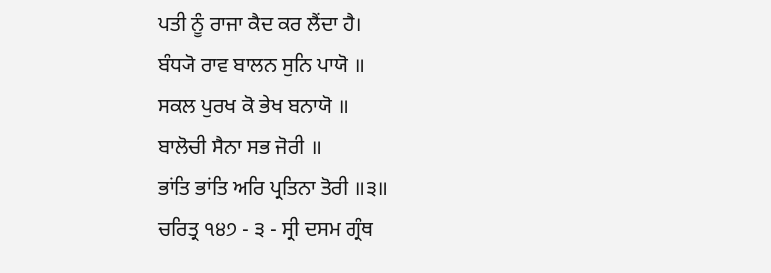ਪਤੀ ਨੂੰ ਰਾਜਾ ਕੈਦ ਕਰ ਲੈਂਦਾ ਹੈ।
ਬੰਧ੍ਯੋ ਰਾਵ ਬਾਲਨ ਸੁਨਿ ਪਾਯੋ ॥
ਸਕਲ ਪੁਰਖ ਕੋ ਭੇਖ ਬਨਾਯੋ ॥
ਬਾਲੋਚੀ ਸੈਨਾ ਸਭ ਜੋਰੀ ॥
ਭਾਂਤਿ ਭਾਂਤਿ ਅਰਿ ਪ੍ਰਤਿਨਾ ਤੋਰੀ ॥੩॥
ਚਰਿਤ੍ਰ ੧੪੭ - ੩ - ਸ੍ਰੀ ਦਸਮ ਗ੍ਰੰਥ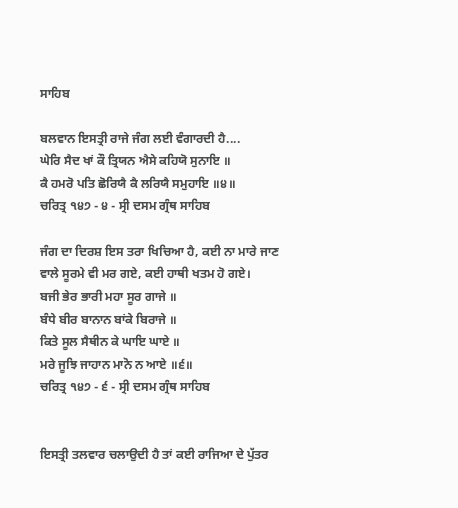ਸਾਹਿਬ

ਬਲਵਾਨ ਇਸਤ੍ਰੀ ਰਾਜੇ ਜੰਗ ਲਈ ਵੰਗਾਰਦੀ ਹੈ....
ਘੇਰਿ ਸੈਦ ਖਾਂ ਕੌ ਤ੍ਰਿਯਨ ਐਸੇ ਕਹਿਯੋ ਸੁਨਾਇ ॥
ਕੈ ਹਮਰੋ ਪਤਿ ਛੋਰਿਯੈ ਕੈ ਲਰਿਯੈ ਸਮੁਹਾਇ ॥੪॥
ਚਰਿਤ੍ਰ ੧੪੭ - ੪ - ਸ੍ਰੀ ਦਸਮ ਗ੍ਰੰਥ ਸਾਹਿਬ

ਜੰਗ ਦਾ ਦਿਰਸ਼ ਇਸ ਤਰਾ ਖਿਚਿਆ ਹੈ, ਕਈ ਨਾ ਮਾਰੇ ਜਾਣ ਵਾਲੇ ਸੂਰਮੇ ਵੀ ਮਰ ਗਏ, ਕਈ ਹਾਥੀ ਖਤਮ ਹੋ ਗਏ।
ਬਜੀ ਭੇਰ ਭਾਰੀ ਮਹਾ ਸੂਰ ਗਾਜੇ ॥
ਬੰਧੇ ਬੀਰ ਬਾਨਾਨ ਬਾਂਕੇ ਬਿਰਾਜੇ ॥
ਕਿਤੇ ਸੂਲ ਸੈਥੀਨ ਕੇ ਘਾਇ ਘਾਏ ॥
ਮਰੇ ਜੂਝਿ ਜਾਹਾਨ ਮਾਨੋ ਨ ਆਏ ॥੬॥
ਚਰਿਤ੍ਰ ੧੪੭ - ੬ - ਸ੍ਰੀ ਦਸਮ ਗ੍ਰੰਥ ਸਾਹਿਬ


ਇਸਤ੍ਰੀ ਤਲਵਾਰ ਚਲਾਉਦੀ ਹੈ ਤਾਂ ਕਈ ਰਾਜਿਆ ਦੇ ਪੁੱਤਰ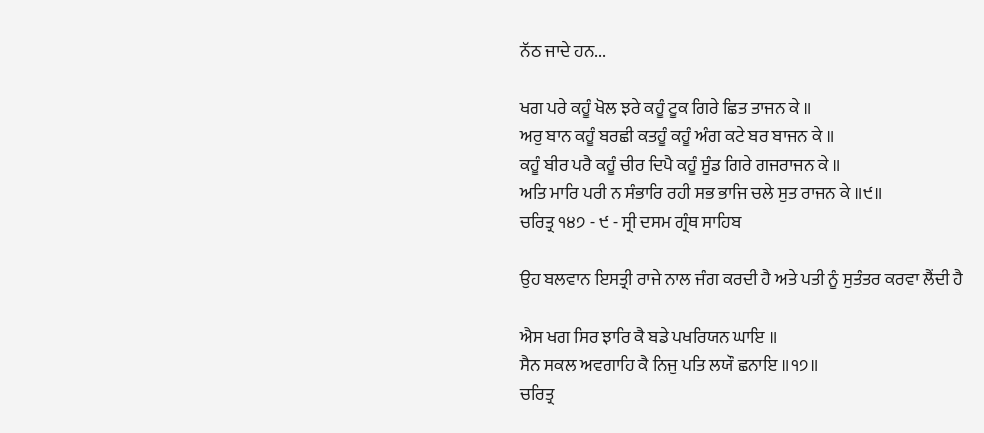ਨੱਠ ਜਾਦੇ ਹਨ...

ਖਗ ਪਰੇ ਕਹੂੰ ਖੋਲ ਝਰੇ ਕਹੂੰ ਟੂਕ ਗਿਰੇ ਛਿਤ ਤਾਜਨ ਕੇ ॥
ਅਰੁ ਬਾਨ ਕਹੂੰ ਬਰਛੀ ਕਤਹੂੰ ਕਹੂੰ ਅੰਗ ਕਟੇ ਬਰ ਬਾਜਨ ਕੇ ॥
ਕਹੂੰ ਬੀਰ ਪਰੈ ਕਹੂੰ ਚੀਰ ਦਿਪੈ ਕਹੂੰ ਸੂੰਡ ਗਿਰੇ ਗਜਰਾਜਨ ਕੇ ॥
ਅਤਿ ਮਾਰਿ ਪਰੀ ਨ ਸੰਭਾਰਿ ਰਹੀ ਸਭ ਭਾਜਿ ਚਲੇ ਸੁਤ ਰਾਜਨ ਕੇ ॥੯॥
ਚਰਿਤ੍ਰ ੧੪੭ - ੯ - ਸ੍ਰੀ ਦਸਮ ਗ੍ਰੰਥ ਸਾਹਿਬ

ਉਹ ਬਲਵਾਨ ਇਸਤ੍ਰੀ ਰਾਜੇ ਨਾਲ ਜੰਗ ਕਰਦੀ ਹੈ ਅਤੇ ਪਤੀ ਨੂੰ ਸੁਤੰਤਰ ਕਰਵਾ ਲੈਂਦੀ ਹੈ

ਐਸ ਖਗ ਸਿਰ ਝਾਰਿ ਕੈ ਬਡੇ ਪਖਰਿਯਨ ਘਾਇ ॥
ਸੈਨ ਸਕਲ ਅਵਗਾਹਿ ਕੈ ਨਿਜੁ ਪਤਿ ਲਯੌ ਛਨਾਇ ॥੧੭॥
ਚਰਿਤ੍ਰ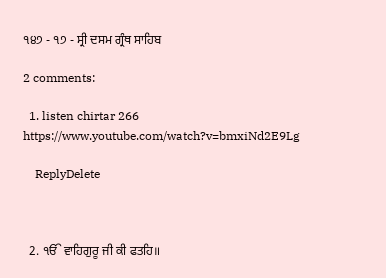੧੪੭ - ੧੭ - ਸ੍ਰੀ ਦਸਮ ਗ੍ਰੰਥ ਸਾਹਿਬ

2 comments:

  1. listen chirtar 266 https://www.youtube.com/watch?v=bmxiNd2E9Lg

    ReplyDelete



  2. ੴ ਵਾਹਿਗੁਰੂ ਜੀ ਕੀ ਫਤਹਿ॥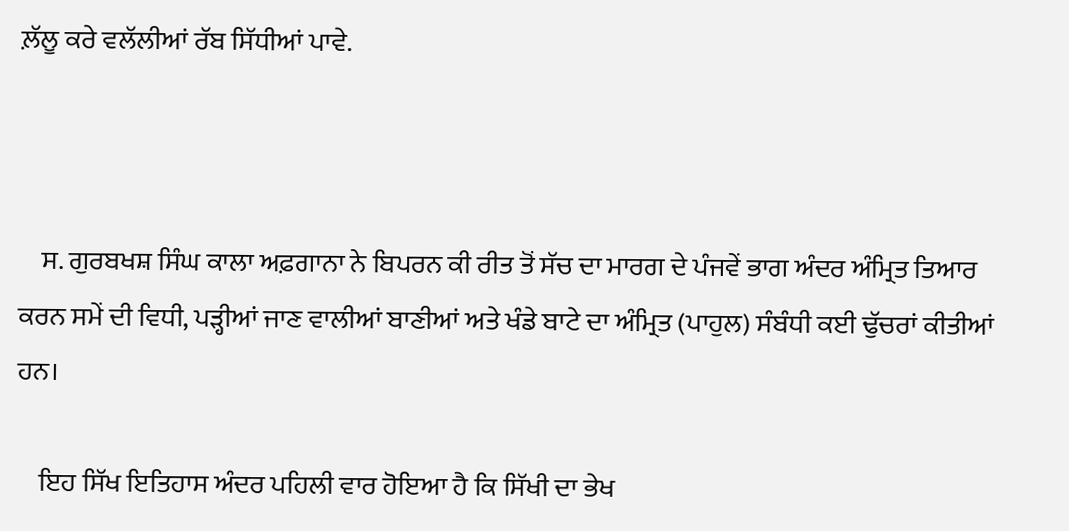ਲ਼ੱਲੂ ਕਰੇ ਵਲੱਲੀਆਂ ਰੱਬ ਸਿੱਧੀਆਂ ਪਾਵੇ.



    ਸ. ਗੁਰਬਖਸ਼ ਸਿੰਘ ਕਾਲਾ ਅਫ਼ਗਾਨਾ ਨੇ ਬਿਪਰਨ ਕੀ ਰੀਤ ਤੋਂ ਸੱਚ ਦਾ ਮਾਰਗ ਦੇ ਪੰਜਵੇਂ ਭਾਗ ਅੰਦਰ ਅੰਮ੍ਰਿਤ ਤਿਆਰ ਕਰਨ ਸਮੇਂ ਦੀ ਵਿਧੀ, ਪੜ੍ਹੀਆਂ ਜਾਣ ਵਾਲੀਆਂ ਬਾਣੀਆਂ ਅਤੇ ਖੰਡੇ ਬਾਟੇ ਦਾ ਅੰਮ੍ਰਿਤ (ਪਾਹੁਲ) ਸੰਬੰਧੀ ਕਈ ਢੁੱਚਰਾਂ ਕੀਤੀਆਂ ਹਨ।

    ਇਹ ਸਿੱਖ ਇਤਿਹਾਸ ਅੰਦਰ ਪਹਿਲੀ ਵਾਰ ਹੋਇਆ ਹੈ ਕਿ ਸਿੱਖੀ ਦਾ ਭੇਖ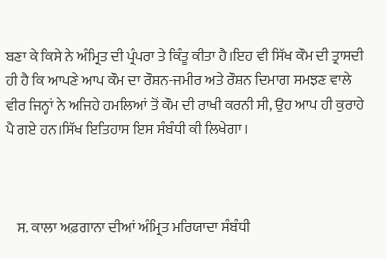ਬਣਾ ਕੇ ਕਿਸੇ ਨੇ ਅੰਮ੍ਰਿਤ ਦੀ ਪ੍ਰੰਪਰਾ ਤੇ ਕਿੰਤੂ ਕੀਤਾ ਹੈ।ਇਹ ਵੀ ਸਿੱਖ ਕੌਮ ਦੀ ਤ੍ਰਾਸਦੀ ਹੀ ਹੈ ਕਿ ਆਪਣੇ ਆਪ ਕੌਮ ਦਾ ਰੌਸ਼ਨ-ਜਮੀਰ ਅਤੇ ਰੌਸ਼ਨ ਦਿਮਾਗ ਸਮਝਣ ਵਾਲੇ ਵੀਰ ਜਿਨ੍ਹਾਂ ਨੇ ਅਜਿਹੇ ਹਮਲਿਆਂ ਤੋਂ ਕੌਮ ਦੀ ਰਾਖੀ ਕਰਨੀ ਸੀ, ਉਹ ਆਪ ਹੀ ਕੁਰਾਹੇ ਪੈ ਗਏ ਹਨ।ਸਿੱਖ ਇਤਿਹਾਸ ਇਸ ਸੰਬੰਧੀ ਕੀ ਲਿਖੇਗਾ।



    ਸ. ਕਾਲਾ ਅਫ਼ਗਾਨਾ ਦੀਆਂ ਅੰਮ੍ਰਿਤ ਮਰਿਯਾਦਾ ਸੰਬੰਧੀ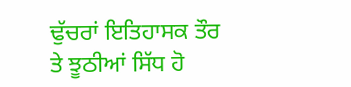ਢੁੱਚਰਾਂ ਇਤਿਹਾਸਕ ਤੌਰ ਤੇ ਝੂਠੀਆਂ ਸਿੱਧ ਹੋ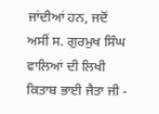ਜਾਂਦੀਆਂ ਹਨ, ਜਦੋਂ ਅਸੀਂ ਸ. ਗੁਰਮੁਖ ਸਿੰਘ ਵਾਲਿਆਂ ਦੀ ਲਿਖੀ ਕਿਤਾਬ ਭਾਈ ਜੈਤਾ ਜੀ -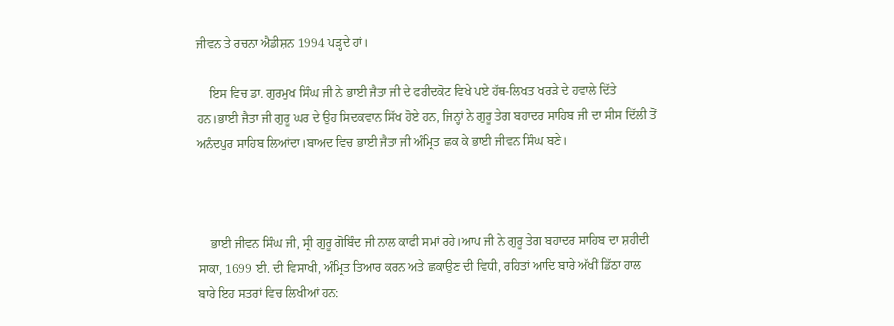ਜੀਵਨ ਤੇ ਰਚਨਾ ਐਡੀਸ਼ਨ 1994 ਪੜ੍ਹਦੇ ਹਾਂ।

    ਇਸ ਵਿਚ ਡਾ. ਗੁਰਮੁਖ ਸਿੰਘ ਜੀ ਨੇ ਭਾਈ ਜੈਤਾ ਜੀ ਦੇ ਫਰੀਦਕੋਟ ਵਿਖੇ ਪਏ ਹੱਥ-ਲਿਖਤ ਖਰੜੇ ਦੇ ਹਵਾਲੇ ਦਿੱਤੇ ਹਨ।ਭਾਈ ਜੈਤਾ ਜੀ ਗੁਰੂ ਘਰ ਦੇ ਉਹ ਸਿਦਕਵਾਨ ਸਿੱਖ ਹੋਏ ਹਨ, ਜਿਨ੍ਹਾਂ ਨੇ ਗੁਰੂ ਤੇਗ ਬਹਾਦਰ ਸਾਹਿਬ ਜੀ ਦਾ ਸੀਸ ਦਿੱਲੀ ਤੋਂ ਅਨੰਦਪੁਰ ਸਾਹਿਬ ਲਿਆਂਦਾ।ਬਾਅਦ ਵਿਚ ਭਾਈ ਜੈਤਾ ਜੀ ਅੰਮ੍ਰਿਤ ਛਕ ਕੇ ਭਾਈ ਜੀਵਨ ਸਿੰਘ ਬਣੇ।



    ਭਾਈ ਜੀਵਨ ਸਿੰਘ ਜੀ, ਸ੍ਰੀ ਗੁਰੂ ਗੋਬਿੰਦ ਜੀ ਨਾਲ ਕਾਫੀ ਸਮਾਂ ਰਹੇ।ਆਪ ਜੀ ਨੇ ਗੁਰੂ ਤੇਗ ਬਹਾਦਰ ਸਾਹਿਬ ਦਾ ਸ਼ਹੀਦੀ ਸਾਕਾ, 1699 ਈ. ਦੀ ਵਿਸਾਖੀ, ਅੰਮ੍ਰਿਤ ਤਿਆਰ ਕਰਨ ਅਤੇ ਛਕਾਉਣ ਦੀ ਵਿਧੀ, ਰਹਿਤਾਂ ਆਦਿ ਬਾਰੇ ਅੱਖੀਂ ਡਿੱਠਾ ਹਾਲ ਬਾਰੇ ਇਹ ਸਤਰਾਂ ਵਿਚ ਲਿਖੀਆਂ ਹਨ: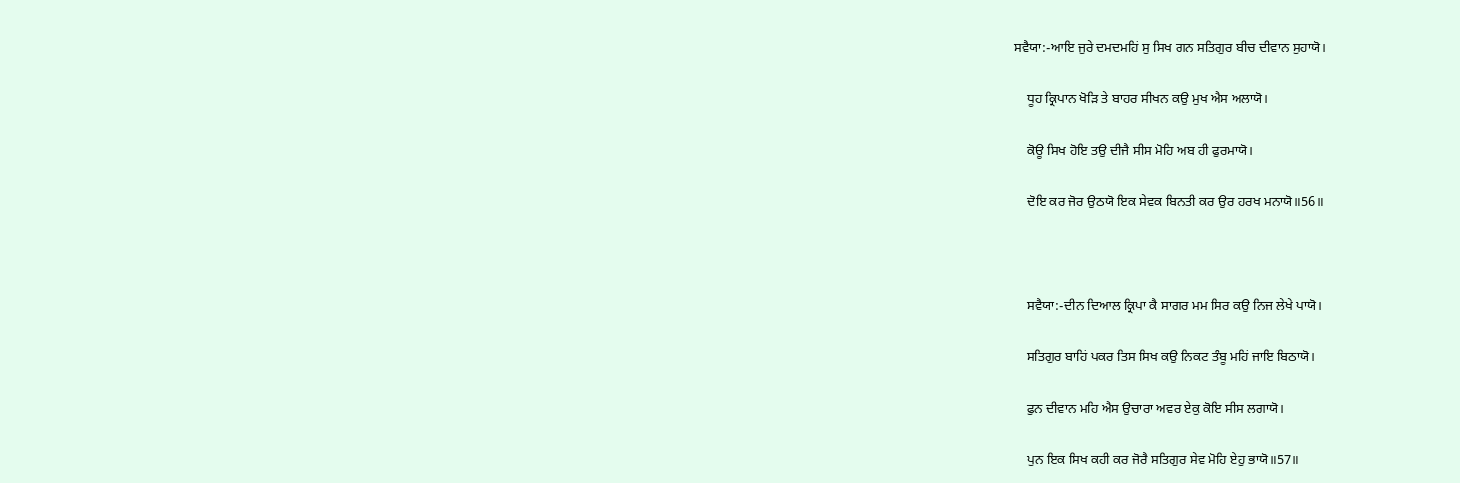ਸਵੈਯਾ:-ਆਇ ਜੁਰੇ ਦਮਦਮਹਿਂ ਸੁ ਸਿਖ ਗਨ ਸਤਿਗੁਰ ਬੀਚ ਦੀਵਾਨ ਸੁਹਾਯੋ।

    ਧੂਹ ਕ੍ਰਿਪਾਨ ਖੋੜਿ ਤੇ ਬਾਹਰ ਸੀਖਨ ਕਉ ਮੁਖ ਐਸ ਅਲਾਯੋ।

    ਕੋਊ ਸਿਖ ਹੋਇ ਤਉ ਦੀਜੈ ਸੀਸ ਮੋਹਿ ਅਬ ਹੀ ਫੁਰਮਾਯੋ।

    ਦੋਇ ਕਰ ਜੋਰ ਉਠਯੋ ਇਕ ਸੇਵਕ ਬਿਨਤੀ ਕਰ ਉਰ ਹਰਖ ਮਨਾਯੋ॥56॥



    ਸਵੈਯਾ:-ਦੀਨ ਦਿਆਲ ਕ੍ਰਿਪਾ ਕੈ ਸਾਗਰ ਮਮ ਸਿਰ ਕਉ ਨਿਜ ਲੇਖੇ ਪਾਯੋ।

    ਸਤਿਗੁਰ ਬਾਹਿਂ ਪਕਰ ਤਿਸ ਸਿਖ ਕਉ ਨਿਕਟ ਤੰਬੂ ਮਹਿਂ ਜਾਇ ਬਿਠਾਯੋ।

    ਫੁਨ ਦੀਵਾਨ ਮਹਿ ਐਸ ਉਚਾਰਾ ਅਵਰ ਏਕੁ ਕੋਇ ਸੀਸ ਲਗਾਯੋ।

    ਪੁਨ ਇਕ ਸਿਖ ਕਹੀ ਕਰ ਜੋਰੈ ਸਤਿਗੁਰ ਸੇਵ ਮੋਹਿ ਏਹੁ ਭਾਯੋ॥57॥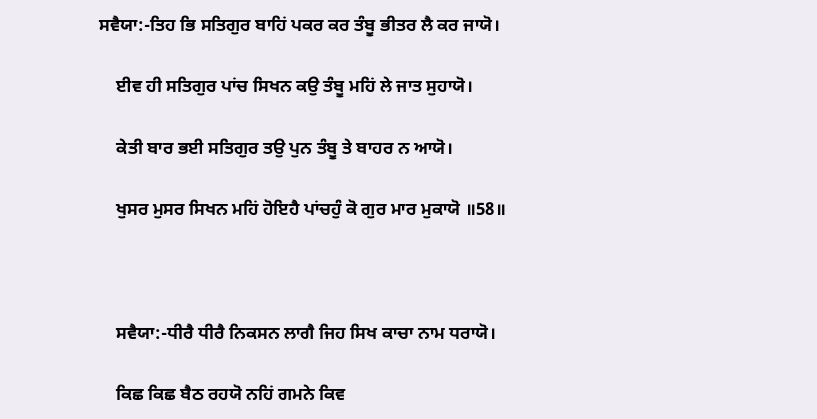ਸਵੈਯਾ:-ਤਿਹ ਭਿ ਸਤਿਗੁਰ ਬਾਹਿਂ ਪਕਰ ਕਰ ਤੰਬੂ ਭੀਤਰ ਲੈ ਕਰ ਜਾਯੋ।

    ਈਵ ਹੀ ਸਤਿਗੁਰ ਪਾਂਚ ਸਿਖਨ ਕਉ ਤੰਬੂ ਮਹਿਂ ਲੇ ਜਾਤ ਸੁਹਾਯੋ।

    ਕੇਤੀ ਬਾਰ ਭਈ ਸਤਿਗੁਰ ਤਉ ਪੁਨ ਤੰਬੂ ਤੇ ਬਾਹਰ ਨ ਆਯੋ।

    ਖੁਸਰ ਮੁਸਰ ਸਿਖਨ ਮਹਿਂ ਹੋਇਹੈ ਪਾਂਚਹੁੰ ਕੋ ਗੁਰ ਮਾਰ ਮੁਕਾਯੋ ॥58॥



    ਸਵੈਯਾ:-ਧੀਰੈ ਧੀਰੈ ਨਿਕਸਨ ਲਾਗੈ ਜਿਹ ਸਿਖ ਕਾਚਾ ਨਾਮ ਧਰਾਯੋ।

    ਕਿਛ ਕਿਛ ਬੈਠ ਰਹਯੋ ਨਹਿਂ ਗਮਨੇ ਕਿਵ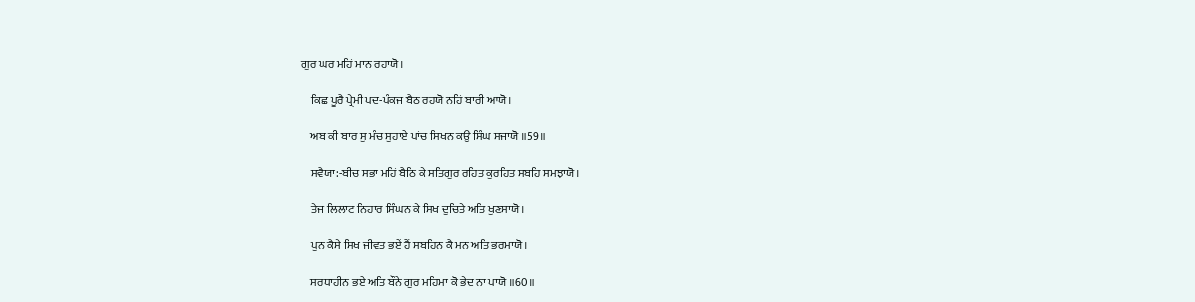ਗੁਰ ਘਰ ਮਹਿਂ ਮਾਨ ਰਹਾਯੋ।

    ਕਿਛ ਪੂਰੈ ਪ੍ਰੇਮੀ ਪਦ-ਪੰਕਜ ਬੈਠ ਰਹਯੋ ਨਹਿਂ ਬਾਰੀ ਆਯੋ।

    ਅਬ ਕੀ ਬਾਰ ਸੁ ਮੰਚ ਸੁਹਾਏ ਪਾਂਚ ਸਿਖਨ ਕਉ ਸਿੰਘ ਸਜਾਯੋ ॥59॥

    ਸਵੈਯਾ:-ਬੀਚ ਸਭਾ ਮਹਿਂ ਬੈਠਿ ਕੇ ਸਤਿਗੁਰ ਰਹਿਤ ਕੁਰਹਿਤ ਸਬਹਿ ਸਮਝਾਯੋ।

    ਤੇਜ ਲਿਲਾਟ ਨਿਹਾਰ ਸਿੰਘਨ ਕੇ ਸਿਖ ਦੁਚਿਤੇ ਅਤਿ ਖੁਣਸਾਯੋ।

    ਪੁਨ ਕੈਸੇ ਸਿਖ ਜੀਵਤ ਭਏਂ ਹੈਂ ਸਬਹਿਨ ਕੈ ਮਨ ਅਤਿ ਭਰਮਾਯੋ।

    ਸਰਧਾਹੀਨ ਭਏ ਅਤਿ ਬੌਨੇ ਗੁਰ ਮਹਿਮਾ ਕੋ ਭੇਦ ਨਾ ਪਾਯੋ ॥60॥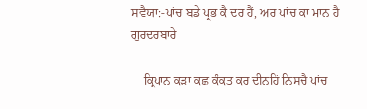ਸਵੈਯਾ:-ਪਾਂਚ ਬਡੇ ਪ੍ਰਭ ਕੈ ਦਰ ਹੈਂ, ਅਰ ਪਾਂਚ ਕਾ ਮਾਨ ਹੈ ਗੁਰਦਰਬਾਰੇ

    ਕ੍ਰਿਪਾਨ ਕੜਾ ਕਛ ਕੰਕਤ ਕਰ ਦੀਨਹਿਂ ਨਿਸਚੈ ਪਾਂਚ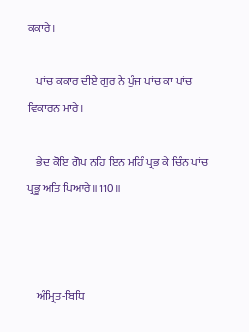ਕਕਾਰੇ।

    ਪਾਂਚ ਕਕਾਰ ਦੀਏ ਗੁਰ ਨੇ ਪੁੰਜ ਪਾਂਚ ਕਾ ਪਾਂਚ ਵਿਕਾਰਨ ਮਾਰੇ।

    ਭੇਦ ਕੋਇ ਗੋਪ ਨਹਿ ਇਨ ਮਹਿੰ ਪ੍ਰਭ ਕੇ ਚਿੰਨ ਪਾਂਚ ਪ੍ਰਭੂ ਅਤਿ ਪਿਆਰੇ॥110॥



    ਅੰਮ੍ਰਿਤ-ਬਿਧਿ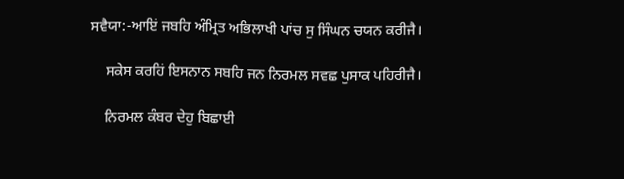ਸਵੈਯਾ:-ਆਇਂ ਜਬਹਿ ਅੰਮ੍ਰਿਤ ਅਭਿਲਾਖੀ ਪਾਂਚ ਸੁ ਸਿੰਘਨ ਚਯਨ ਕਰੀਜੈ।

    ਸਕੇਸ ਕਰਹਿਂ ਇਸਨਾਨ ਸਬਹਿ ਜਨ ਨਿਰਮਲ ਸਵਛ ਪੁਸਾਕ ਪਹਿਰੀਜੈ।

    ਨਿਰਮਲ ਕੰਬਰ ਦੇਹੁ ਬਿਛਾਈ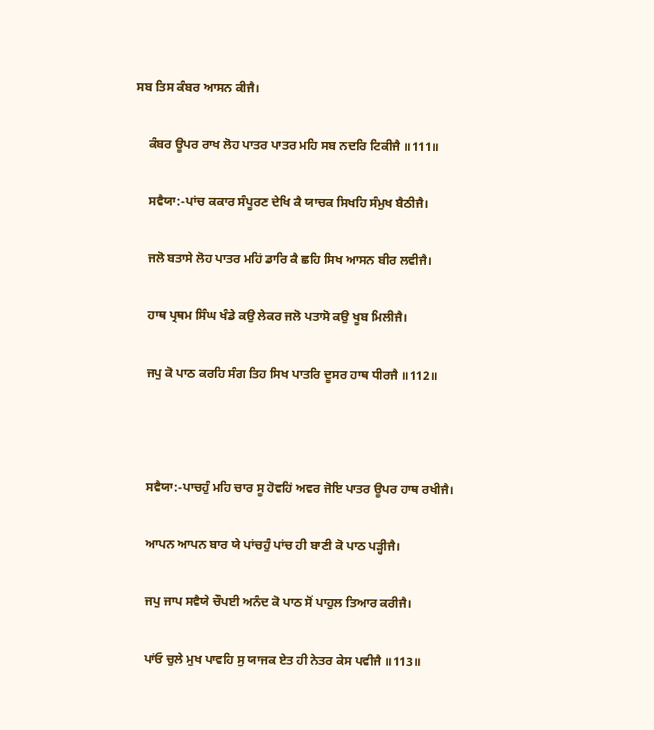ਸਬ ਤਿਸ ਕੰਬਰ ਆਸਨ ਕੀਜੈ।

    ਕੰਬਰ ਊਪਰ ਰਾਖ ਲੋਹ ਪਾਤਰ ਪਾਤਰ ਮਹਿ ਸਬ ਨਦਰਿ ਟਿਕੀਜੈ ॥111॥

    ਸਵੈਯਾ:-ਪਾਂਚ ਕਕਾਰ ਸੰਪੂਰਣ ਦੇਖਿ ਕੈ ਯਾਚਕ ਸਿਖਹਿ ਸੰਮੁਖ ਬੈਠੀਜੈ।

    ਜਲੋ ਬਤਾਸੇ ਲੋਹ ਪਾਤਰ ਮਹਿਂ ਡਾਰਿ ਕੈ ਛਹਿ ਸਿਖ ਆਸਨ ਬੀਰ ਲਵੀਜੈ।

    ਹਾਥ ਪ੍ਰਥਮ ਸਿੰਘ ਖੰਡੇ ਕਉ ਲੇਕਰ ਜਲੋ ਪਤਾਸੋ ਕਉ ਖੂਬ ਮਿਲੀਜੈ।

    ਜਪੁ ਕੋ ਪਾਠ ਕਰਹਿ ਸੰਗ ਤਿਹ ਸਿਖ ਪਾਤਰਿ ਦੂਸਰ ਹਾਥ ਧੀਰਜੈ ॥112॥



    ਸਵੈਯਾ:-ਪਾਚਹੁੰ ਮਹਿ ਚਾਰ ਸੂ ਹੋਵਹਿਂ ਅਵਰ ਜੋਇ ਪਾਤਰ ਊਪਰ ਹਾਥ ਰਖੀਜੈ।

    ਆਪਨ ਆਪਨ ਬਾਰ ਯੇ ਪਾਂਚਹੁੰ ਪਾਂਚ ਹੀ ਬਾਣੀ ਕੋ ਪਾਠ ਪੜ੍ਹੀਜੈ।

    ਜਪੁ ਜਾਪ ਸਵੈਯੇ ਚੌਪਈ ਅਨੰਦ ਕੋ ਪਾਠ ਸੋਂ ਪਾਹੁਲ ਤਿਆਰ ਕਰੀਜੈ।

    ਪਾਂਓ ਚੁਲੇ ਮੁਖ ਪਾਵਹਿ ਸੁ ਯਾਜਕ ਏਤ ਹੀ ਨੇਤਰ ਕੇਸ ਪਵੀਜੈ ॥113॥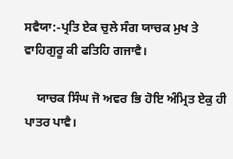ਸਵੈਯਾ:-ਪ੍ਰਤਿ ਏਕ ਚੁਲੇ ਸੰਗ ਯਾਚਕ ਮੁਖ ਤੇ ਵਾਹਿਗੁਰੂ ਕੀ ਫਤਿਹਿ ਗਜਾਵੈ।

    ਯਾਚਕ ਸਿੰਘ ਜੋ ਅਵਰ ਭਿ ਹੋਇ ਅੰਮ੍ਰਿਤ ਏਕੁ ਹੀ ਪਾਤਰ ਪਾਵੈ।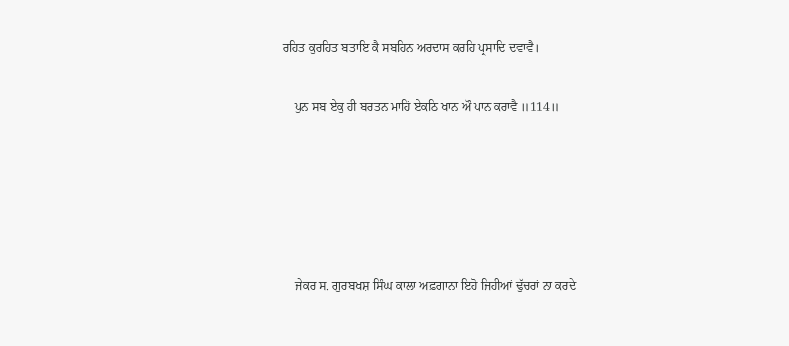ਰਹਿਤ ਕੁਰਹਿਤ ਬਤਾਇ ਕੈ ਸਬਹਿਨ ਅਰਦਾਸ ਕਰਹਿ ਪ੍ਰਸਾਦਿ ਦਵਾਵੈ।

    ਪੁਨ ਸਬ ਏਕੁ ਹੀ ਬਰਤਨ ਮਾਹਿਂ ਏਕਠਿ ਖਾਨ ਔ ਪਾਨ ਕਰਾਵੈ ॥114॥





    ਜੇਕਰ ਸ. ਗੁਰਬਖਸ਼ ਸਿੰਘ ਕਾਲਾ ਅਫ਼ਗਾਨਾ ਇਹੋ ਜਿਹੀਆਂ ਢੁੱਚਰਾਂ ਨਾ ਕਰਦੇ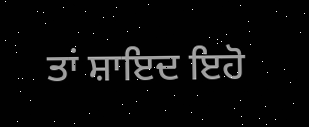ਤਾਂ ਸ਼ਾਇਦ ਇਹੋ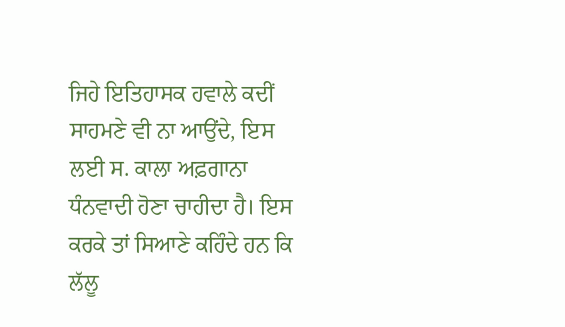ਜਿਹੇ ਇਤਿਹਾਸਕ ਹਵਾਲੇ ਕਦੀਂ ਸਾਹਮਣੇ ਵੀ ਨਾ ਆਉਂਦੇ, ਇਸ ਲਈ ਸ. ਕਾਲਾ ਅਫ਼ਗਾਨਾ ਧੰਨਵਾਦੀ ਹੋਣਾ ਚਾਹੀਦਾ ਹੈ। ਇਸ ਕਰਕੇ ਤਾਂ ਸਿਆਣੇ ਕਹਿੰਦੇ ਹਨ ਕਿ ਲੱਲੂ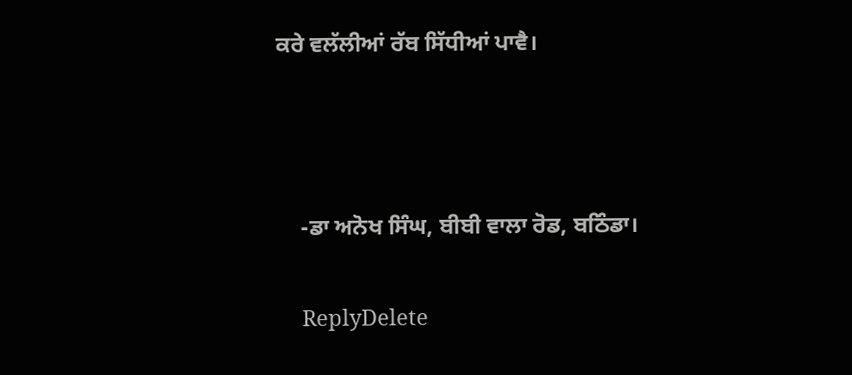ਕਰੇ ਵਲੱਲੀਆਂ ਰੱਬ ਸਿੱਧੀਆਂ ਪਾਵੈ।



    -ਡਾ ਅਨੋਖ ਸਿੰਘ, ਬੀਬੀ ਵਾਲਾ ਰੋਡ, ਬਠਿੰਡਾ।

    ReplyDelete